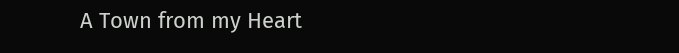A Town from my Heart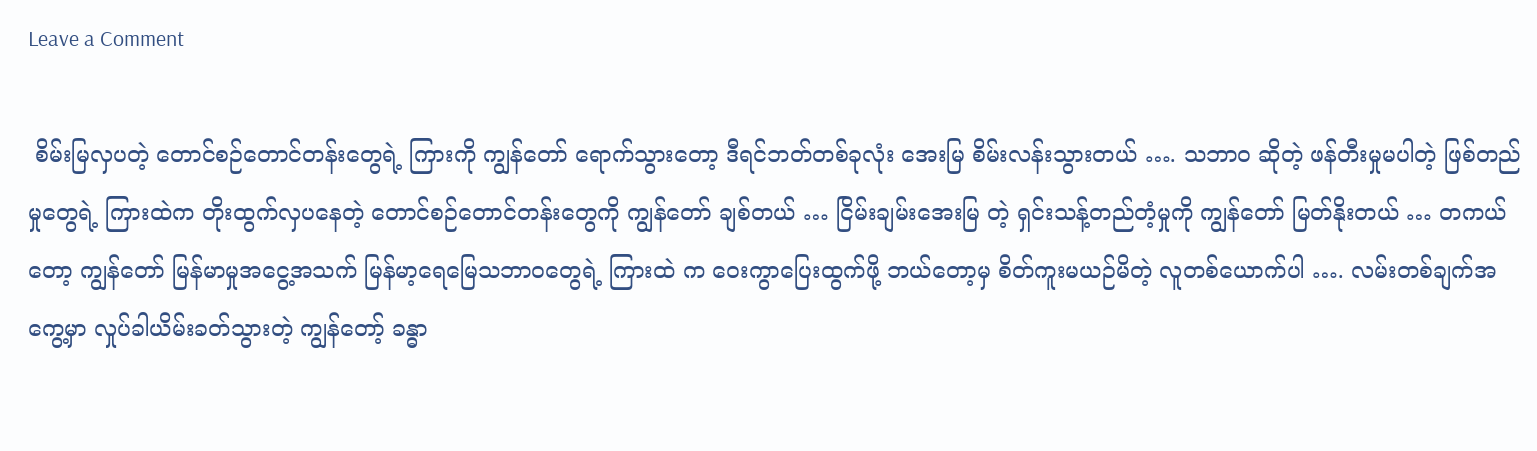Leave a Comment

 စိမ်းမြလှပတဲ့ တောင်စဉ်တောင်တန်းတွေရဲ့ ကြားကို ကျွန်တော် ရောက်သွားတော့ ဒီရင်ဘတ်တစ်ခုလုံး အေးမြ စိမ်းလန်းသွားတယ် …. သဘာဝ ဆိုတဲ့ ဖန်တီးမှုမပါတဲ့ ဖြစ်တည်မှုတွေရဲ့ ကြားထဲက တိုးထွက်လှပနေတဲ့ တောင်စဉ်တောင်တန်းတွေကို ကျွန်တော် ချစ်တယ် … ငြိမ်းချမ်းအေးမြ တဲ့ ရှင်းသန့်တည်တံ့မှုကို ကျွန်တော် မြတ်နိုးတယ် … တကယ်တော့ ကျွန်တော် မြန်မာမှုအငွေ့အသက် မြန်မာ့ရေမြေသဘာဝတွေရဲ့ ကြားထဲ က ဝေးကွာပြေးထွက်ဖို့ ဘယ်တော့မှ စိတ်ကူးမယဉ်မိတဲ့ လူတစ်ယောက်ပါ …. လမ်းတစ်ချက်အကွေ့မှာ လှုပ်ခါယိမ်းခတ်သွားတဲ့ ကျွန်တော့် ခန္ဓာ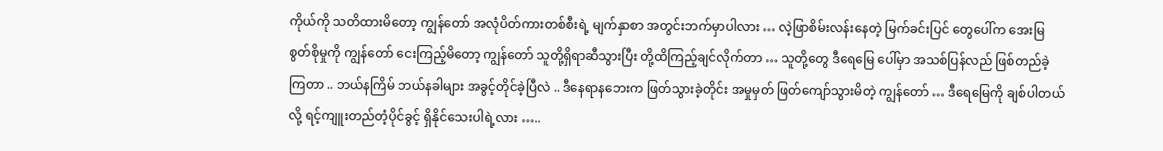ကိုယ်ကို သတိထားမိတော့ ကျွန်တော် အလုံပိတ်ကားတစ်စီးရဲ့ မျက်နှာစာ အတွင်းဘက်မှာပါလား … လဲ့ဖြာစိမ်းလန်းနေတဲ့ မြက်ခင်းပြင် တွေပေါ်က အေးမြစွတ်စိုမှုကို ကျွန်တော် ငေးကြည့်မိတော့ ကျွန်တော် သူတို့ရှိရာဆီသွားပြီး တို့ထိကြည့်ချင်လိုက်တာ … သူတို့တွေ ဒီရေမြေ ပေါ်မှာ အသစ်ပြန်လည် ဖြစ်တည်ခဲ့ကြတာ .. ဘယ်နကြိမ် ဘယ်နခါများ အခွင့်တိုင်ခဲ့ပြီလဲ .. ဒီနေရာနဘေးက ဖြတ်သွားခဲ့တိုင်း အမှုမှတ် ဖြတ်ကျော်သွားမိတဲ့ ကျွန်တော် … ဒီရေမြေကို ချစ်ပါတယ်လို့ ရင့်ကျူးတည်တံ့ပိုင်ခွင့် ရှိနိုင်သေးပါရဲ့လား …..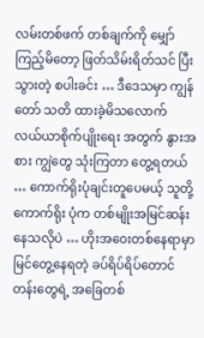လမ်းတစ်ဖက် တစ်ချက်ကို မျှော်ကြည့်မိတော့ ဖြတ်သိမ်းရိတ်သင် ပြီးသွားတဲ့ စပါးခင်း … ဒီဒေသမှာ ကျွန်တော် သတိ ထားခဲ့မိသလောက် လယ်ယာစိုက်ပျိုးရေး အတွက် နွားအစား ကျွဲတွေ သုံးကြတာ တွေ့ရတယ် … ကောက်ရိုးပုံချင်းတူပေမယ့် သူတို့ကောက်ရိုး ပုံက တစ်မျိုးအမြင်ဆန်းနေသလိုပဲ … ဟိုးအဝေးတစ်နေရာမှာ မြင်တွေ့နေရတဲ့ ခပ်ရိပ်ရိပ်တောင်တန်းတွေရဲ့ အခြေတစ်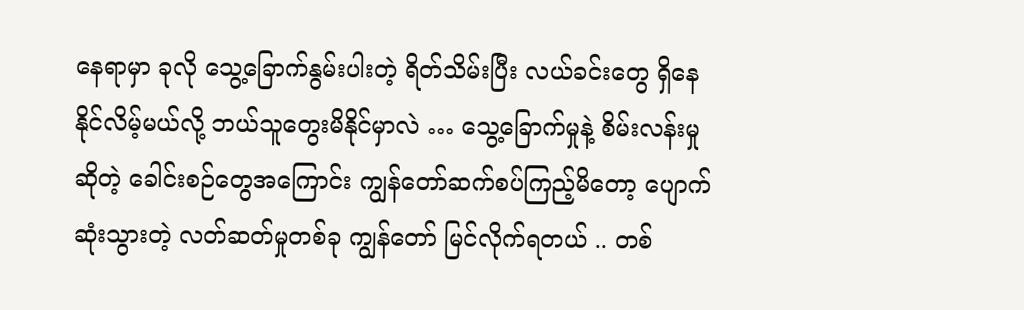နေရာမှာ ခုလို သွေ့ခြောက်နွမ်းပါးတဲ့ ရိတ်သိမ်းပြီး လယ်ခင်းတွေ ရှိနေနိုင်လိမ့်မယ်လို့ ဘယ်သူတွေးမိနိုင်မှာလဲ … သွေ့ခြောက်မှုနဲ့ စိမ်းလန်းမှု ဆိုတဲ့ ခေါင်းစဉ်တွေအကြောင်း ကျွန်တော်ဆက်စပ်ကြည့်မိတော့ ပျောက်ဆုံးသွားတဲ့ လတ်ဆတ်မှုတစ်ခု ကျွန်တော် မြင်လိုက်ရတယ် .. တစ်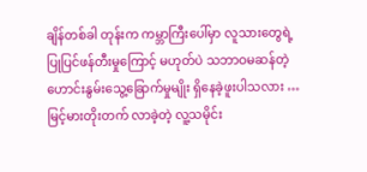ချိန်တစ်ခါ တုန်းက ကမ္ဘာကြီးပေါ်မှာ လူသားတွေရဲ့ ပြုပြင်ဖန်တီးမှုကြောင့် မဟုတ်ပဲ သဘာဝမဆန်တဲ့ ဟောင်းနွမ်းသွေ့ခြောက်မှုမျိုး ရှိနေခဲ့ဖူးပါသလား … မြင့်မားတိုးတက် လာခဲ့တဲ့ လူ့သမိုင်း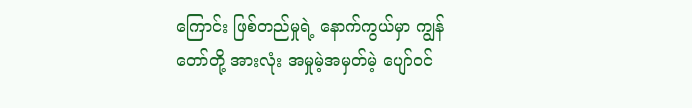ကြောင်း ဖြစ်တည်မှုရဲ့ နောက်ကွယ်မှာ ကျွန်တော်တို့ အားလုံး အမှုမဲ့အမှတ်မဲ့ ပျော်ဝင်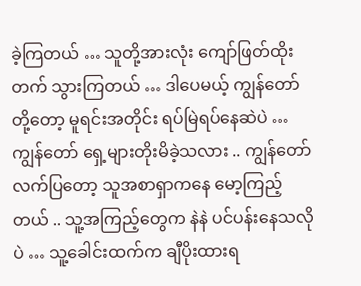ခဲ့ကြတယ် … သူတို့အားလုံး ကျော်ဖြတ်ထိုးတက် သွားကြတယ် … ဒါပေမယ့် ကျွန်တော်တို့တော့ မူရင်းအတိုင်း ရပ်မြဲရပ်နေဆဲပဲ … ကျွန်တော် ရှေ့များတိုးမိခဲ့သလား .. ကျွန်တော် လက်ပြတော့ သူအစာရှာကနေ မော့ကြည့်တယ် .. သူ့အကြည့်တွေက နဲနဲ ပင်ပန်းနေသလိုပဲ … သူ့ခေါင်းထက်က ချီပိုးထားရ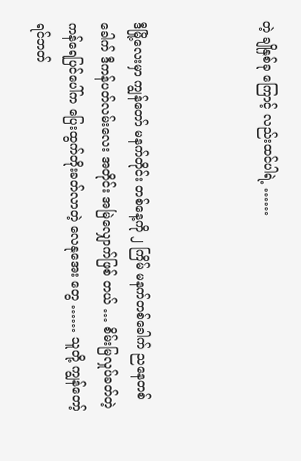တဲ့ ချိုနှစ်ခု ကြောင့် လည်းထင်ပါရဲ့ ……



ဒီမြို့လေးမှာ ကျွန်တော် မနက်တိုင်း တစ်နေ့ကို ၂ ကြိမ် မနက်တစ်ခေါက် ညနေတစ်ခေါက် ဒီကန်ပတ်လမ်းလေး အတိုင်း အမြဲလျှောက်ဖြစ် တယ် … စိမ်းမြလှုပ်ခတ်တဲ့ ကန်ရေပြင်ပေါ်က ပြေးထွက်တိုးခတ်လာတဲ့ လေနုအေး တွေ …… သူတို့ ကျွန်တော့်ရင်ဘတ်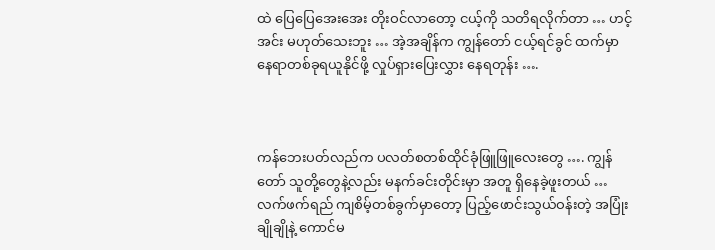ထဲ ပြေပြေအေးအေး တိုးဝင်လာတော့ ငယ့်ကို သတိရလိုက်တာ … ဟင့်အင်း မဟုတ်သေးဘူး … အဲ့အချိန်က ကျွန်တော် ငယ့်ရင်ခွင် ထက်မှာ နေရာတစ်ခုရယူနိုင်ဖို့ လှုပ်ရှားပြေးလွှား နေရတုန်း ….



ကန်ဘေးပတ်လည်က ပလတ်စတစ်ထိုင်ခုံဖြူဖြူလေးတွေ …. ကျွန်တော် သူတို့တွေနဲ့လည်း မနက်ခင်းတိုင်းမှာ အတူ ရှိနေခဲ့ဖူးတယ် … လက်ဖက်ရည် ကျစိမ့်တစ်ခွက်မှာတော့ ပြည့်ဖောင်းသွယ်ဝန်းတဲ့ အပြုံးချိုချိုနဲ့ ကောင်မ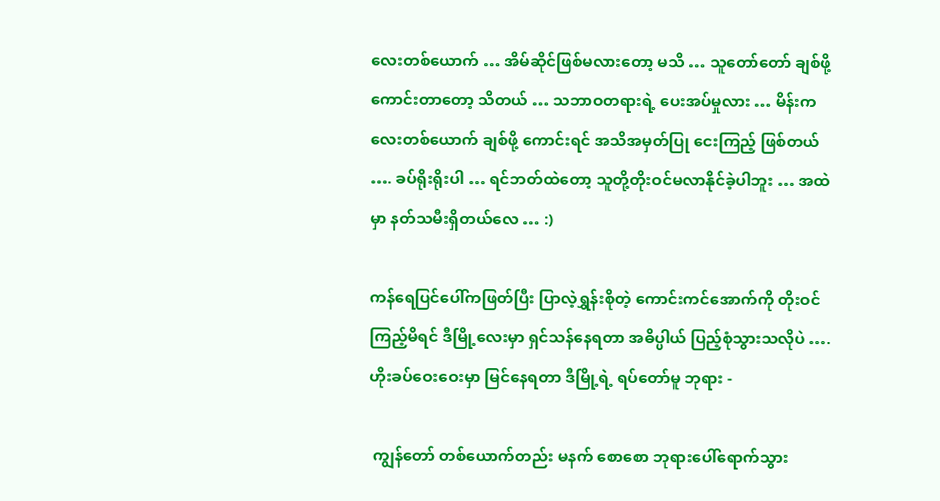လေးတစ်ယောက် … အိမ်ဆိုင်ဖြစ်မလားတော့ မသိ … သူတော်တော် ချစ်ဖို့ကောင်းတာတော့ သိတယ် … သဘာဝတရားရဲ့ ပေးအပ်မှုလား … မိန်းကလေးတစ်ယောက် ချစ်ဖို့ ကောင်းရင် အသိအမှတ်ပြု ငေးကြည့် ဖြစ်တယ် …. ခပ်ရိုးရိုးပါ … ရင်ဘတ်ထဲတော့ သူတို့တိုးဝင်မလာနိုင်ခဲ့ပါဘူး … အထဲမှာ နတ်သမီးရှိတယ်လေ … :)

ကန်ရေပြင်ပေါ်ကဖြတ်ပြီး ပြာလဲ့ရွှန်းစိုတဲ့ ကောင်းကင်အောက်ကို တိုးဝင်ကြည့်မိရင် ဒီမြို့လေးမှာ ရှင်သန်နေရတာ အဓိပ္ပါယ် ပြည့်စုံသွားသလိုပဲ …. ဟိုးခပ်ဝေးဝေးမှာ မြင်နေရတာ ဒီမြို့ရဲ့ ရပ်တော်မူ ဘုရား -

 ကျွန်တော် တစ်ယောက်တည်း မနက် စောစော ဘုရားပေါ်ရောက်သွား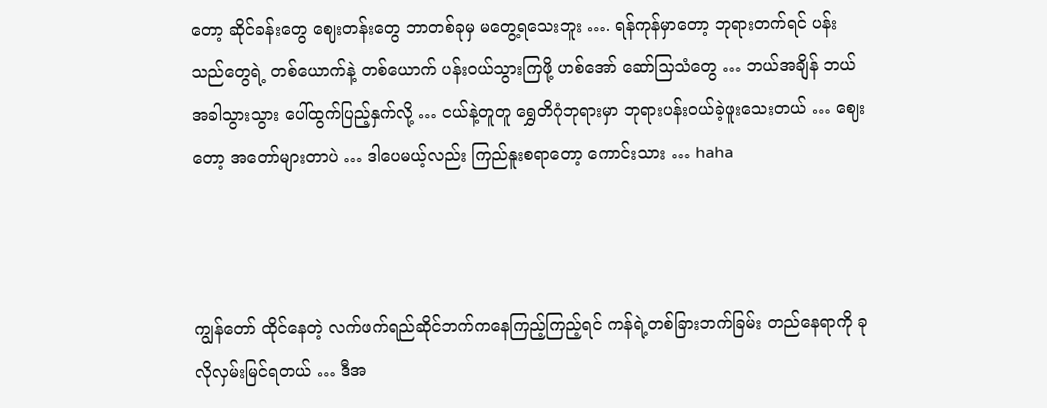တော့ ဆိုင်ခန်းတွေ ဈေးတန်းတွေ ဘာတစ်ခုမှ မတွေ့ရသေးဘူး …. ရန်ကုန်မှာတော့ ဘုရားတက်ရင် ပန်းသည်တွေရဲ့ တစ်ယောက်နဲ့ တစ်ယောက် ပန်းဝယ်သွားကြဖို့ ဟစ်အော် ဆော်သြသံတွေ … ဘယ်အချိန် ဘယ်အခါသွားသွား ပေါ်ထွက်ပြည့်နှက်လို့ … ငယ်နဲ့တူတူ ရွှေတိဂုံဘုရားမှာ ဘုရားပန်းဝယ်ခဲ့ဖူးသေးတယ် … ဈေးတော့ အတော်များတာပဲ … ဒါပေမယ့်လည်း ကြည်နူးစရာတော့ ကောင်းသား … haha



ကျွန်တော် ထိုင်နေတဲ့ လက်ဖက်ရည်ဆိုင်ဘက်ကနေကြည့်ကြည့်ရင် ကန်ရဲ့တစ်ခြားဘက်ခြမ်း တည်နေရာကို ခုလိုလှမ်းမြင်ရတယ် … ဒီအ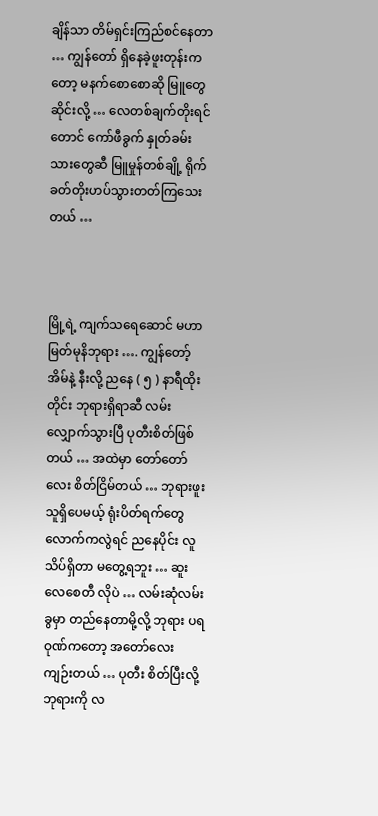ချိန်သာ တိမ်ရှင်းကြည်စင်နေတာ … ကျွန်တော် ရှိနေခဲ့ဖူးတုန်းကတော့ မနက်စောစောဆို မြူတွေဆိုင်းလို့ … လေတစ်ချက်တိုးရင်တောင် ကော်ဖီခွက် နှုတ်ခမ်းသားတွေဆီ မြူမှုန်တစ်ချို့ ရိုက်ခတ်တိုးဟပ်သွားတတ်ကြသေးတယ် …



မြို့ရဲ့ ကျက်သရေဆောင် မဟာမြတ်မုနိဘုရား …. ကျွန်တော့်အိမ်နဲ့ နီးလို့ ညနေ ( ၅ ) နာရီထိုးတိုင်း ဘုရားရှိရာဆီ လမ်းလျှောက်သွားပြီ ပုတီးစိတ်ဖြစ်တယ် … အထဲမှာ တော်တော်လေး စိတ်ငြိမ်တယ် … ဘုရားဖူးသူရှိပေမယ့် ရုံးပိတ်ရက်တွေ လောက်ကလွဲရင် ညနေပိုင်း လူသိပ်ရှိတာ မတွေ့ရဘူး … ဆူးလေစေတီ လိုပဲ … လမ်းဆုံလမ်းခွမှာ တည်နေတာမို့လို့ ဘုရား ပရဝုဏ်ကတော့ အတော်လေး ကျဉ်းတယ် … ပုတီး စိတ်ပြီးလို့ ဘုရားကို လ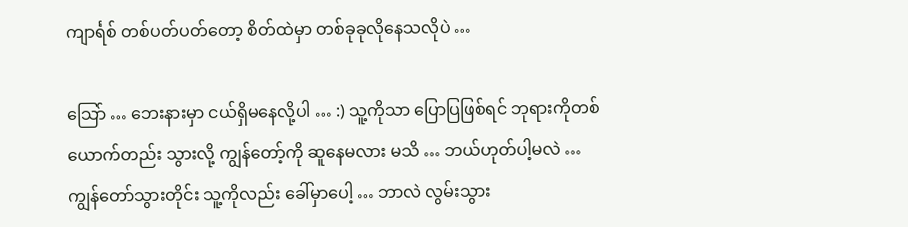ကျာင်္ရစ် တစ်ပတ်ပတ်တော့ စိတ်ထဲမှာ တစ်ခုခုလိုနေသလိုပဲ …

သြော် … ဘေးနားမှာ ငယ်ရှိမနေလို့ပါ … :) သူ့ကိုသာ ပြောပြဖြစ်ရင် ဘုရားကိုတစ်ယောက်တည်း သွားလို့ ကျွန်တော့်ကို ဆူနေမလား မသိ … ဘယ်ဟုတ်ပါ့မလဲ … ကျွန်တော်သွားတိုင်း သူ့ကိုလည်း ခေါ်မှာပေါ့ … ဘာလဲ လွမ်းသွား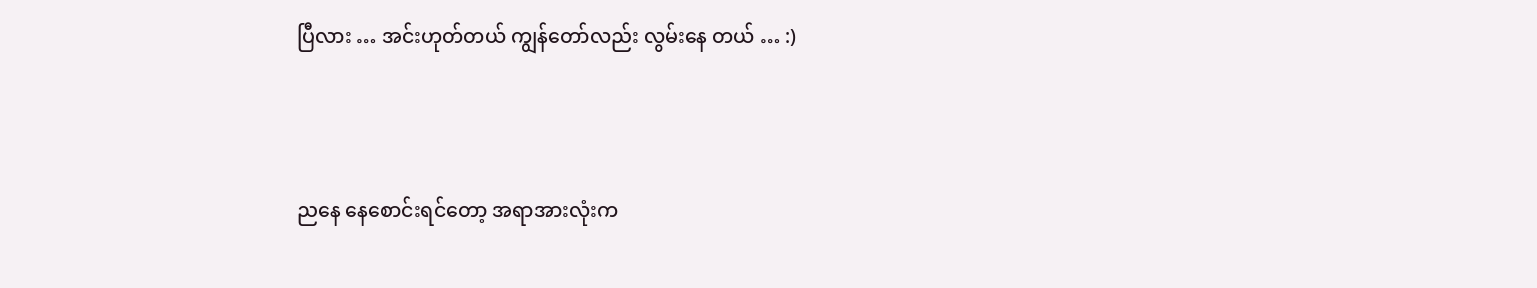ပြီလား … အင်းဟုတ်တယ် ကျွန်တော်လည်း လွမ်းနေ တယ် … :)



ညနေ နေစောင်းရင်တော့ အရာအားလုံးက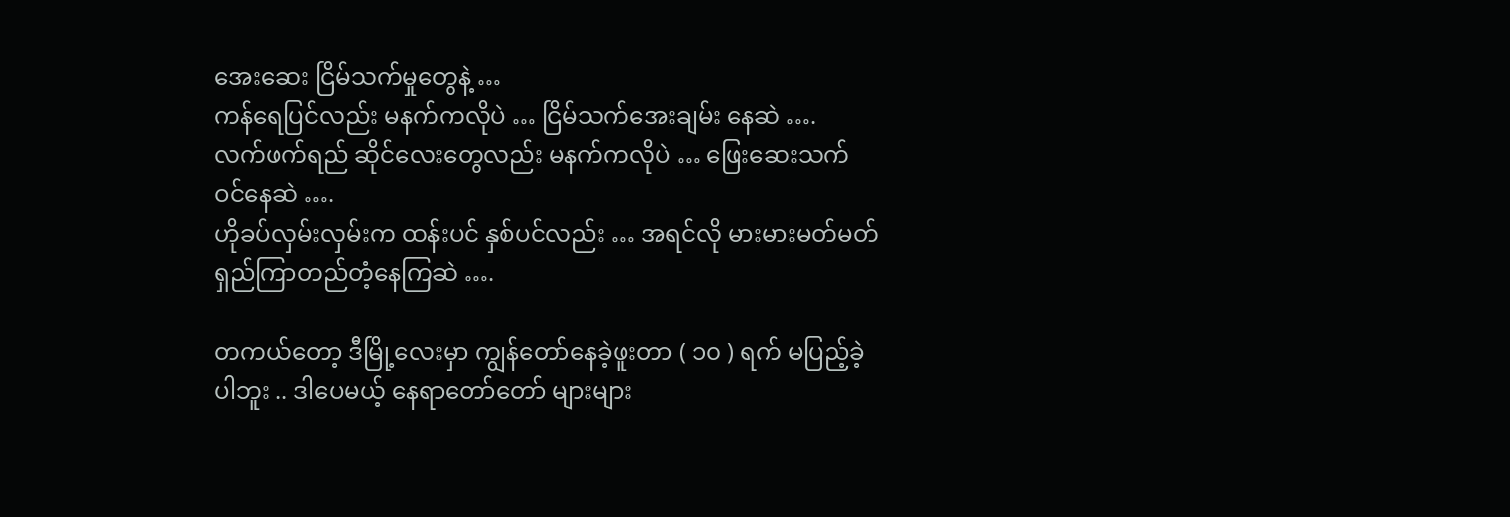အေးဆေး ငြိမ်သက်မှုတွေနဲ့ …
ကန်ရေပြင်လည်း မနက်ကလိုပဲ … ငြိမ်သက်အေးချမ်း နေဆဲ ….
လက်ဖက်ရည် ဆိုင်လေးတွေလည်း မနက်ကလိုပဲ … ဖြေးဆေးသက်ဝင်နေဆဲ ….
ဟိုခပ်လှမ်းလှမ်းက ထန်းပင် နှစ်ပင်လည်း … အရင်လို မားမားမတ်မတ် ရှည်ကြာတည်တံ့နေကြဆဲ ….

တကယ်တော့ ဒီမြို့လေးမှာ ကျွန်တော်နေခဲ့ဖူးတာ ( ၁၀ ) ရက် မပြည့်ခဲ့ပါဘူး .. ဒါပေမယ့် နေရာတော်တော် များများ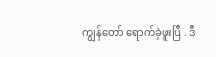ကျွန်တော် ရောက်ခဲ့ဖူးပြီ . ဒီ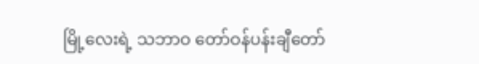မြို့လေးရဲ့ သဘာဝ တော်ဝန်ပန်းချီတော်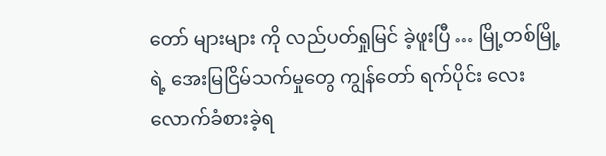တော် များများ ကို လည်ပတ်ရှုမြင် ခဲ့ဖူးပြီ … မြို့တစ်မြို့ရဲ့ အေးမြငြိမ်သက်မှုတွေ ကျွန်တော် ရက်ပိုင်း လေးလောက်ခံစားခဲ့ရ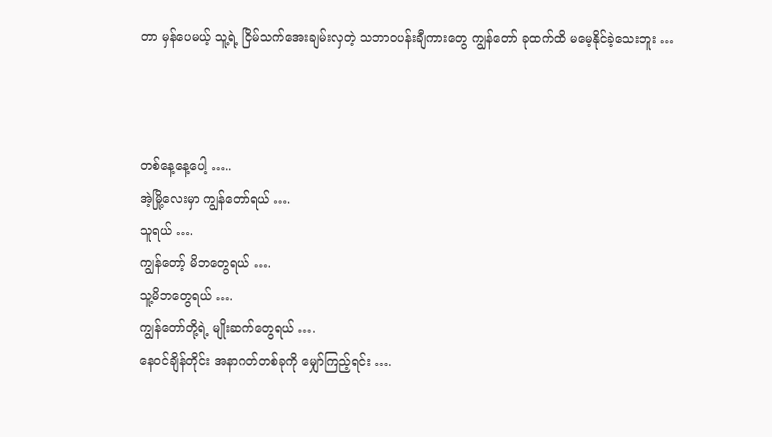တာ မှန်ပေမယ့် သူ့ရဲ့ ငြိမ်သက်အေးချမ်းလှတဲ့ သဘာဝပန်းချီကားတွေ ကျွန်တော် ခုထက်ထိ မမေ့နိုင်ခဲ့သေးဘူး …



တစ်နေ့နေ့ပေါ့ …..
အဲ့မြို့လေးမှာ ကျွန်တော်ရယ် ….
သူရယ် ….
ကျွန်တော့် မိဘတွေရယ် ….
သူ့မိဘတွေရယ် ….
ကျွန်တော်တို့ရဲ့ မျိုးဆက်တွေရယ် ….
နေဝင်ချိန်တိုင်း အနာဂတ်တစ်ခုကို မျှော်ကြည့်ရင်း ….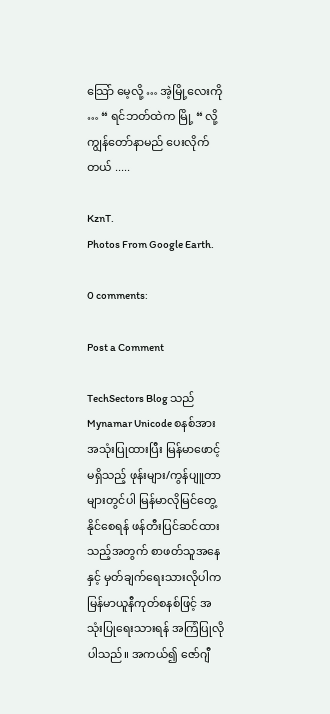သြော် မေ့လို့ … အဲ့မြို့လေးကို … “ ရင်ဘတ်ထဲက မြို့ “ လို့ ကျွန်တော်နာမည် ပေးလိုက်တယ် .....

KznT.
Photos From Google Earth.

0 comments:

Post a Comment

TechSectors Blog သည် Mynamar Unicode စနစ်အား အသုံးပြုထားပြီး မြန်မာဖောင့်မရှိသည့် ဖုန်းများ/ကွန်ပျူတာများတွင်ပါ မြန်မာလိုမြင်တွေ့နိုင်စေရန် ဖန်တီးပြင်ဆင်ထားသည့်အတွက် စာဖတ်သူအနေနှင့် မှတ်ချက်ရေးသားလိုပါက မြန်မာယူနီကုတ်စနစ်ဖြင့် အသုံးပြုရေးသားရန် အကြံပြုလိုပါသည်။ အကယ်၍ ဇော်ဂျီ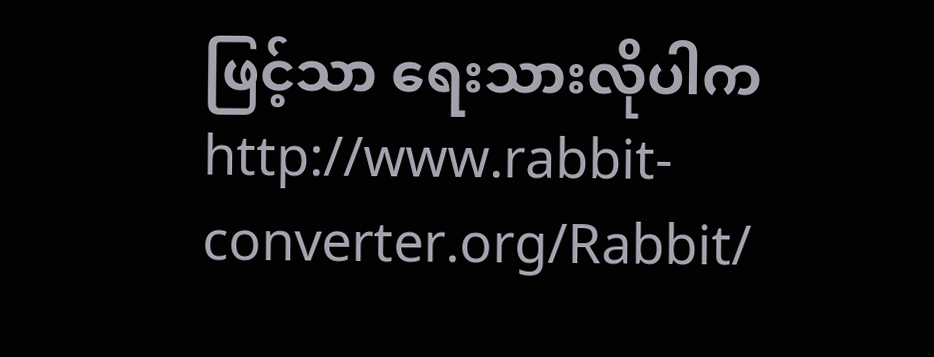ဖြင့်သာ ရေးသားလိုပါက http://www.rabbit-converter.org/Rabbit/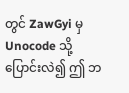တွင် ZawGyi မှ Unocode သို့ ပြောင်းလဲ၍ ဤ ဘ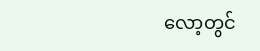လော့တွင်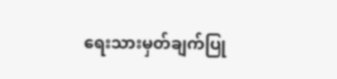ရေးသားမှတ်ချက်ပြု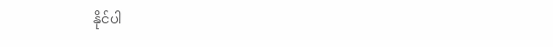နိုင်ပါ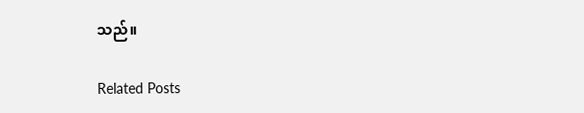သည်။

Related Posts